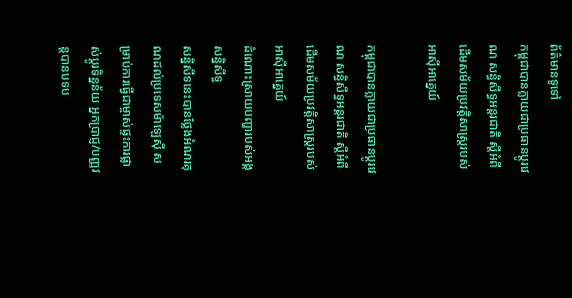ព័ត៌មានទូទៅ
កម្ពុជាបានក្លាយជាប្រធានប្ដូរវេណ សន្ធិសីទ្ធអន្តរជាតិ ស្ដីអំពីដើមសម័យប្រវត្តិសាស្រ្ដរបស់អាស៊ីអាគ្នេយ៍

កម្ពុជាបានក្លាយជាប្រធានប្ដូរវេណ សន្ធិសីទ្ធអន្តរជាតិ ស្ដីអំពី ដើមសម័យប្រវត្តិសាស្រ្ដរបស់អាស៊ីអាគ្នេយ៍
ដំណោះស្រាយបញ្ហារបស់អង្គសន្និសីទ្ធ
សន្និសីទនេះបានថ្លែងអំណរគុណដល់ប្រទេសម៉ាឡេស៊ី សម្រាប់ការធ្វើជាម្ចាស់ផ្ទះការផ្លាស់ប្តូរទិន្នន័យ អ្នកប្រាជ្ញ/បញ្ញវន្តបានបទប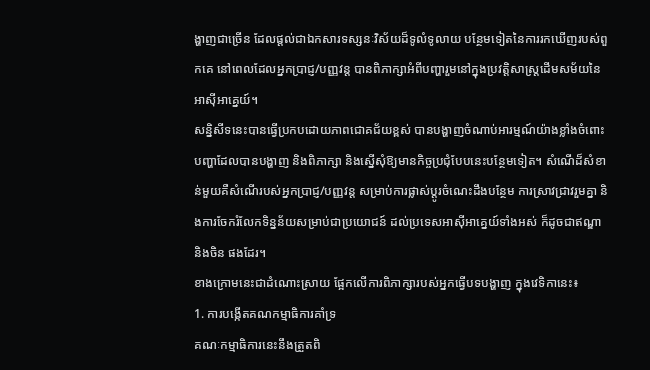ង្ហាញជាច្រើន ដែលផ្តល់ជាឯកសារទស្សនៈវិស័យដ៏ទូលំទូលាយ បន្ថែមទៀតនៃការរកឃើញរបស់ពួកគេ នៅពេលដែលអ្នកប្រាជ្ញ/បញ្ញវន្ត បានពិភាក្សាអំពីបញ្ហារួមនៅក្នុងប្រវត្តិសាស្ត្រដើមសម័យនៃអាស៊ីអាគ្នេយ៍។
សន្និសីទនេះបានធ្វើប្រកបដោយភាពជោគជ័យខ្ពស់ បានបង្ហាញចំណាប់អារម្មណ៍យ៉ាងខ្លាំងចំពោះបញ្ហាដែលបានបង្ហាញ និងពិភាក្សា និងស្នើសុំឱ្យមានកិច្ចប្រជុំបែបនេះបន្ថែមទៀត។ សំណើដ៏សំខាន់មួយគឺសំណើរបស់អ្នកប្រាជ្ញ/បញ្ញវន្ត សម្រាប់ការផ្លាស់ប្តូរចំណេះដឹងបន្ថែម ការស្រាវជ្រាវរួមគ្នា និងការចែករំលែកទិន្នន័យសម្រាប់ជាប្រយោជន៍ ដល់ប្រទេសអាស៊ីអាគ្នេយ៍ទាំងអស់ ក៏ដូចជាឥណ្ឌា និងចិន ផងដែរ។
ខាងក្រោមនេះជាដំណោះស្រាយ ផ្អែកលើការពិភាក្សារបស់អ្នកធ្វើបទបង្ហាញ ក្នុងវេទិកានេះ៖
1. ការបង្កើតគណកម្មាធិការគាំទ្រ
គណៈកម្មាធិការនេះនឹងត្រួតពិ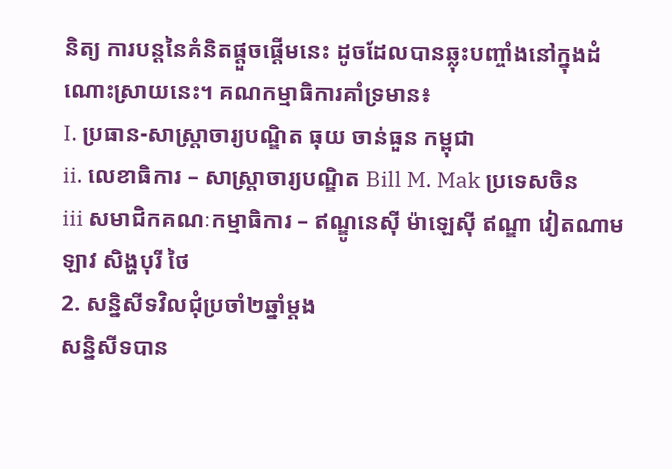និត្យ ការបន្តនៃគំនិតផ្តួចផ្តើមនេះ ដូចដែលបានឆ្លុះបញ្ចាំងនៅក្នុងដំណោះស្រាយនេះ។ គណកម្មាធិការគាំទ្រមាន៖
I. ប្រធាន-សាស្រ្តាចារ្យបណ្ឌិត ធុយ ចាន់ធួន កម្ពុជា
ii. លេខាធិការ – សាស្រ្តាចារ្យបណ្ឌិត Bill M. Mak ប្រទេសចិន
iii សមាជិកគណៈកម្មាធិការ – ឥណ្ឌូនេស៊ី ម៉ាឡេស៊ី ឥណ្ឌា វៀតណាម ឡាវ សិង្ហបុរី ថៃ
2. សន្និសីទវិលជុំប្រចាំ២ឆ្នាំម្ដង
សន្និសីទបាន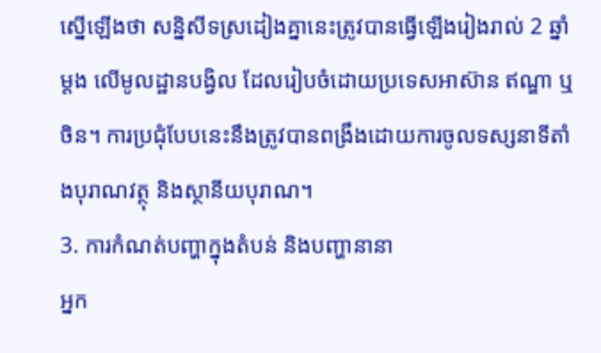ស្នើឡើងថា សន្និសីទស្រដៀងគ្នានេះត្រូវបានធ្វើឡើងរៀងរាល់ 2 ឆ្នាំម្តង លើមូលដ្ឋានបង្វិល ដែលរៀបចំដោយប្រទេសអាស៊ាន ឥណ្ឌា ឬចិន។ ការប្រជុំបែបនេះនឹងត្រូវបានពង្រឹងដោយការចូលទស្សនាទីតាំងបុរាណវត្ថុ និងស្ថានីយបុរាណ។
3. ការកំណត់បញ្ហាក្នុងតំបន់ និងបញ្ហានានា
អ្នក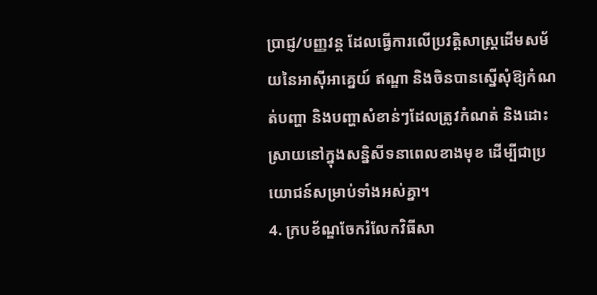ប្រាជ្ញ/បញ្ញវន្ត ដែលធ្វើការលើប្រវត្តិសាស្ត្រដើមសម័យនៃអាស៊ីអាគ្នេយ៍ ឥណ្ឌា និងចិនបានស្នើសុំឱ្យកំណត់បញ្ហា និងបញ្ហាសំខាន់ៗដែលត្រូវកំណត់ និងដោះស្រាយនៅក្នុងសន្និសីទនាពេលខាងមុខ ដើម្បីជាប្រយោជន៍សម្រាប់ទាំងអស់គ្នា។
4. ក្របខ័ណ្ឌចែករំលែកវិធីសា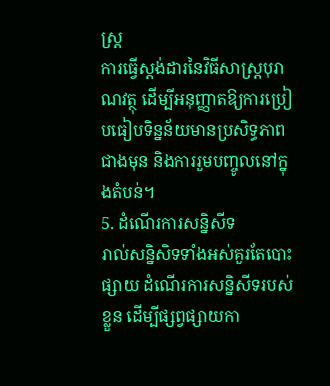ស្រ្ត
ការធ្វើស្តង់ដារនៃវិធីសាស្ត្របុរាណវត្ថុ ដើម្បីអនុញ្ញាតឱ្យការប្រៀបធៀបទិន្នន័យមានប្រសិទ្ធភាពជាងមុន និងការរួមបញ្ចូលនៅក្នុងតំបន់។
5. ដំណើរការសន្និសីទ
រាល់សន្និសិទទាំងអស់គួរតែបោះផ្សាយ ដំណើរការសន្និសីទរបស់ខ្លួន ដើម្បីផ្សព្វផ្សាយកា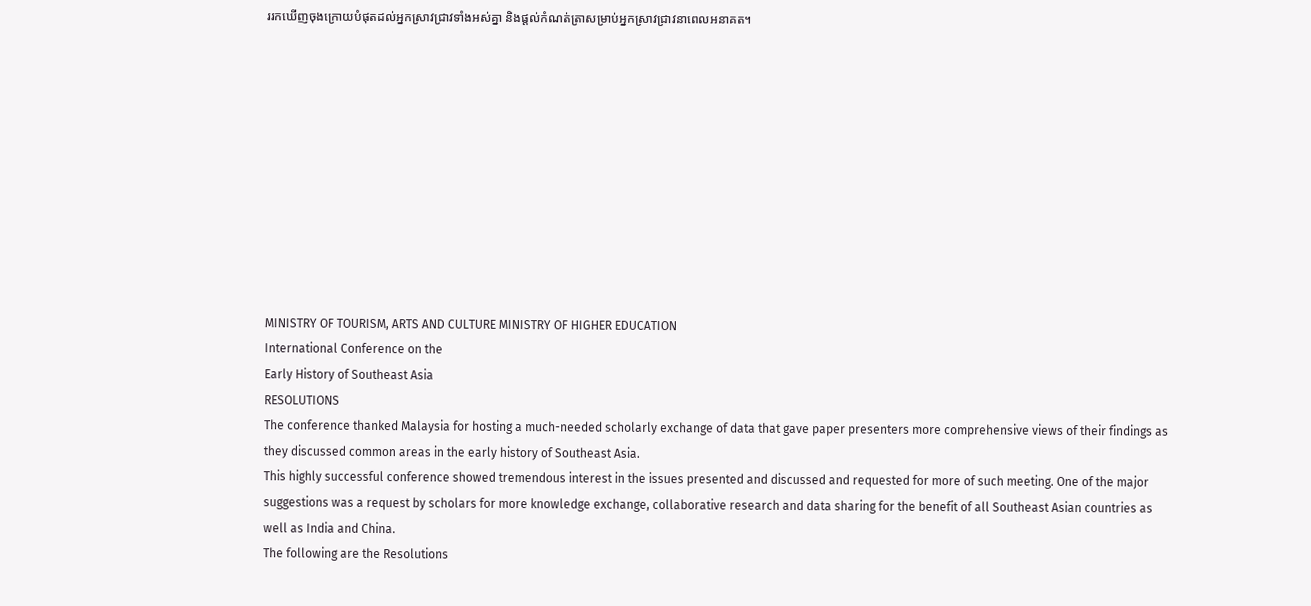ររកឃើញចុងក្រោយបំផុតដល់អ្នកស្រាវជ្រាវទាំងអស់គ្នា និងផ្តល់កំណត់ត្រាសម្រាប់អ្នកស្រាវជ្រាវនាពេលអនាគត។











MINISTRY OF TOURISM, ARTS AND CULTURE MINISTRY OF HIGHER EDUCATION
International Conference on the
Early History of Southeast Asia
RESOLUTIONS
The conference thanked Malaysia for hosting a much-needed scholarly exchange of data that gave paper presenters more comprehensive views of their findings as they discussed common areas in the early history of Southeast Asia.
This highly successful conference showed tremendous interest in the issues presented and discussed and requested for more of such meeting. One of the major suggestions was a request by scholars for more knowledge exchange, collaborative research and data sharing for the benefit of all Southeast Asian countries as well as India and China.
The following are the Resolutions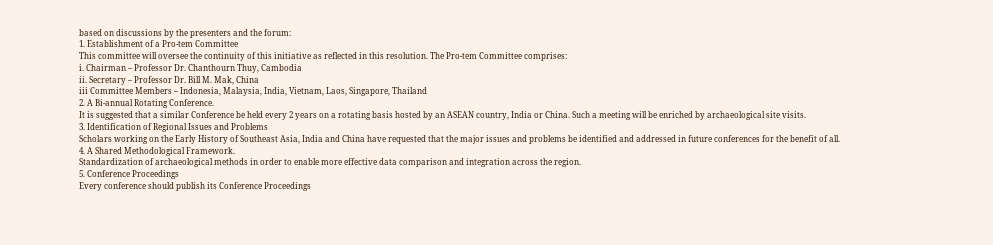based on discussions by the presenters and the forum:
1. Establishment of a Pro-tem Committee
This committee will oversee the continuity of this initiative as reflected in this resolution. The Pro-tem Committee comprises:
i. Chairman – Professor Dr. Chanthourn Thuy, Cambodia
ii. Secretary – Professor Dr. Bill M. Mak, China
iii Committee Members – Indonesia, Malaysia, India, Vietnam, Laos, Singapore, Thailand
2. A Bi-annual Rotating Conference.
It is suggested that a similar Conference be held every 2 years on a rotating basis hosted by an ASEAN country, India or China. Such a meeting will be enriched by archaeological site visits.
3. Identification of Regional Issues and Problems
Scholars working on the Early History of Southeast Asia, India and China have requested that the major issues and problems be identified and addressed in future conferences for the benefit of all.
4. A Shared Methodological Framework.
Standardization of archaeological methods in order to enable more effective data comparison and integration across the region.
5. Conference Proceedings
Every conference should publish its Conference Proceedings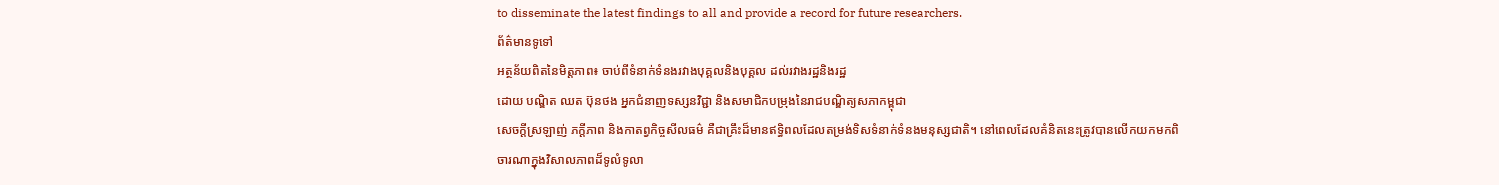to disseminate the latest findings to all and provide a record for future researchers.
ព័ត៌មានទូទៅ
អត្ថន័យពិតនៃមិត្តភាព៖ ចាប់ពីទំនាក់ទំនងរវាងបុគ្គលនិងបុគ្គល ដល់រវាងរដ្ឋនិងរដ្ឋ
ដោយ បណ្ឌិត ឈត ប៊ុនថង អ្នកជំនាញទស្សនវិជ្ជា និងសមាជិកបម្រុងនៃរាជបណ្ឌិត្យសភាកម្ពុជា
សេចក្ដីស្រឡាញ់ ភក្ដីភាព និងកាតព្វកិច្ចសីលធម៌ គឺជាគ្រឹះដ៏មានឥទ្ធិពលដែលតម្រង់ទិសទំនាក់ទំនងមនុស្សជាតិ។ នៅពេលដែលគំនិតនេះត្រូវបានលើកយកមកពិចារណាក្នុងវិសាលភាពដ៏ទូលំទូលា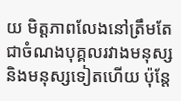យ មិត្តភាពលែងនៅត្រឹមតែជាចំណងបុគ្គលរវាងមនុស្សនិងមនុស្សទៀតហើយ ប៉ុន្តែ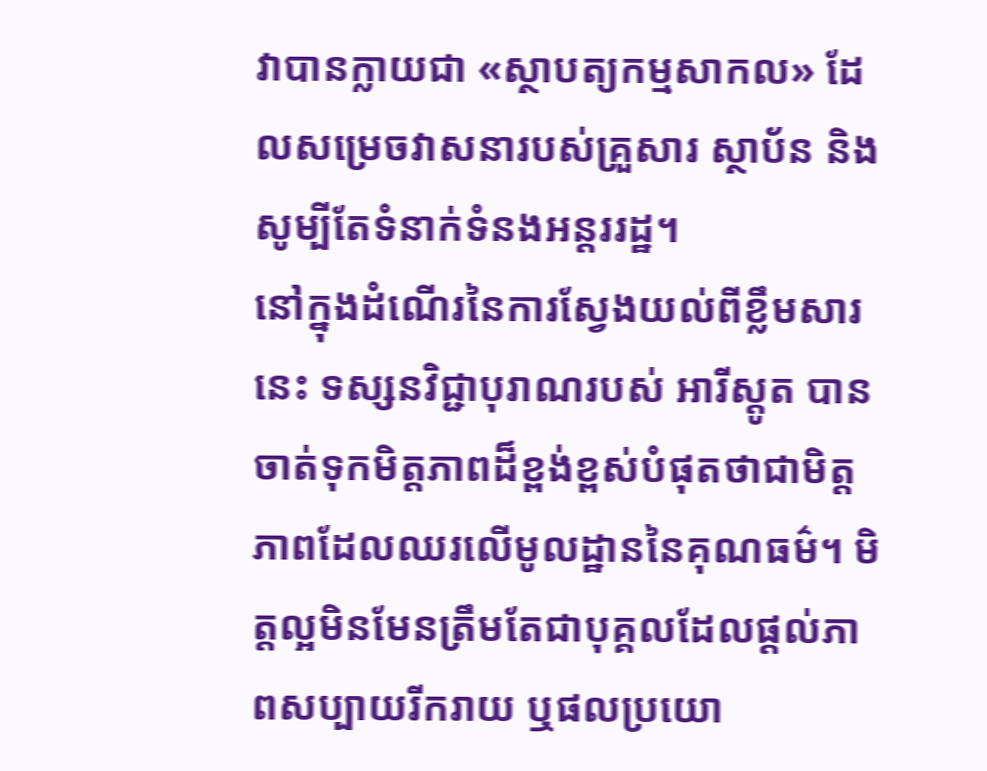វាបានក្លាយជា «ស្ថាបត្យកម្មសាកល» ដែលសម្រេចវាសនារបស់គ្រួសារ ស្ថាប័ន និងសូម្បីតែទំនាក់ទំនងអន្តររដ្ឋ។
នៅក្នុងដំណើរនៃការស្វែងយល់ពីខ្លឹមសារនេះ ទស្សនវិជ្ជាបុរាណរបស់ អារីស្តូត បានចាត់ទុកមិត្តភាពដ៏ខ្ពង់ខ្ពស់បំផុតថាជាមិត្តភាពដែលឈរលើមូលដ្ឋាននៃគុណធម៌។ មិត្តល្អមិនមែនត្រឹមតែជាបុគ្គលដែលផ្ដល់ភាពសប្បាយរីករាយ ឬផលប្រយោ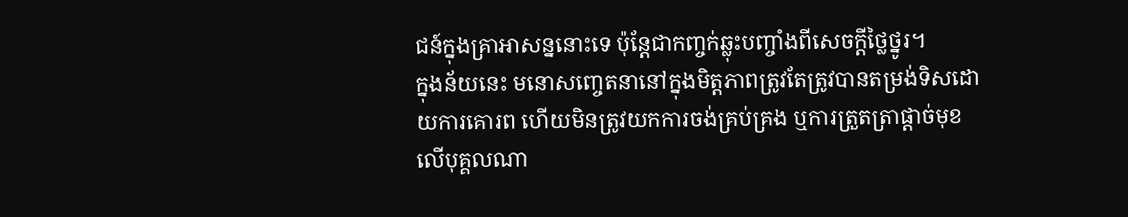ជន៍ក្នុងគ្រាអាសន្ននោះទេ ប៉ុន្តែជាកញ្ចក់ឆ្លុះបញ្ចាំងពីសេចក្ដីថ្លៃថ្នូរ។
ក្នុងន័យនេះ មនោសញ្ចេតនានៅក្នុងមិត្តភាពត្រូវតែត្រូវបានតម្រង់ទិសដោយការគោរព ហើយមិនត្រូវយកការចង់គ្រប់គ្រង ឬការត្រួតត្រាផ្ដាច់មុខលើបុគ្គលណា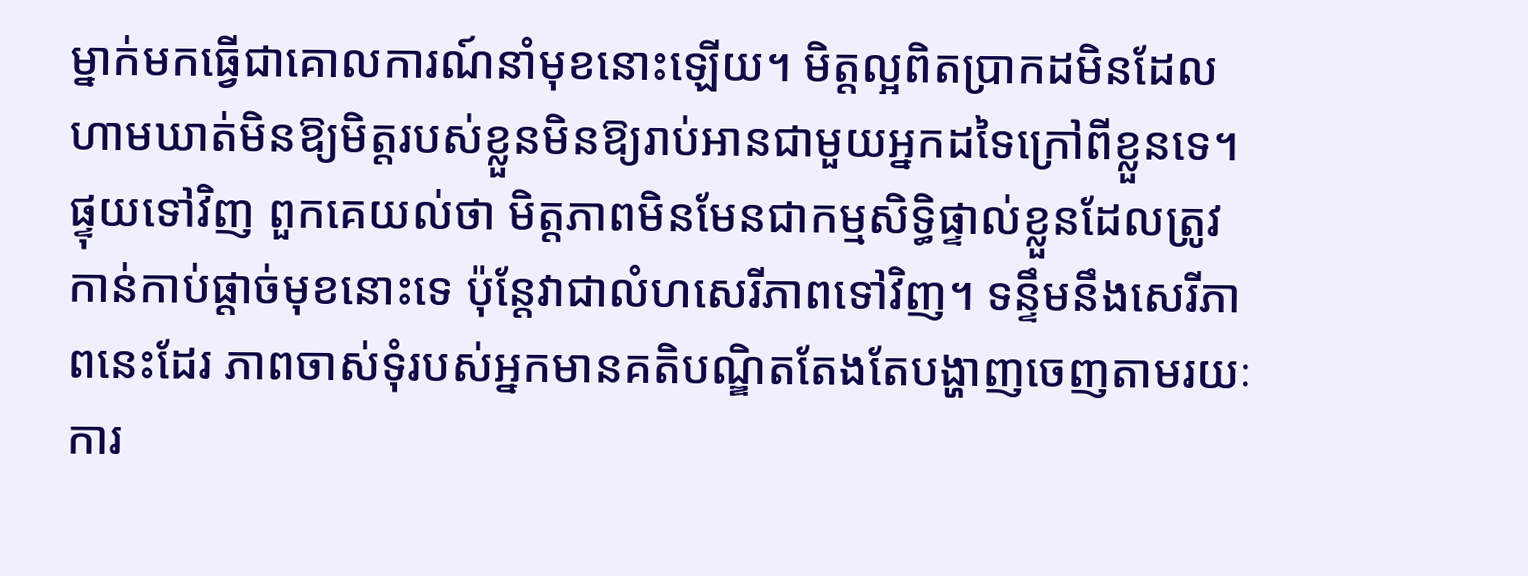ម្នាក់មកធ្វើជាគោលការណ៍នាំមុខនោះឡើយ។ មិត្តល្អពិតប្រាកដមិនដែលហាមឃាត់មិនឱ្យមិត្តរបស់ខ្លួនមិនឱ្យរាប់អានជាមួយអ្នកដទៃក្រៅពីខ្លួនទេ។ ផ្ទុយទៅវិញ ពួកគេយល់ថា មិត្តភាពមិនមែនជាកម្មសិទ្ធិផ្ទាល់ខ្លួនដែលត្រូវកាន់កាប់ផ្ដាច់មុខនោះទេ ប៉ុន្តែវាជាលំហសេរីភាពទៅវិញ។ ទន្ទឹមនឹងសេរីភាពនេះដែរ ភាពចាស់ទុំរបស់អ្នកមានគតិបណ្ឌិតតែងតែបង្ហាញចេញតាមរយៈការ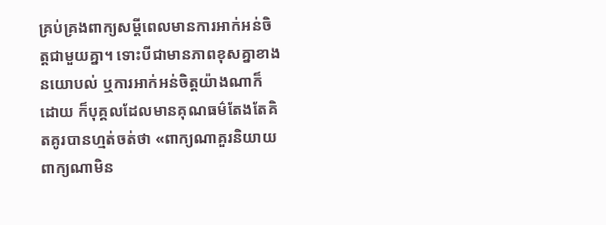គ្រប់គ្រងពាក្យសម្តីពេលមានការអាក់អន់ចិត្តជាមួយគ្នា។ ទោះបីជាមានភាពខុសគ្នាខាងនយោបល់ ឬការអាក់អន់ចិត្តយ៉ាងណាក៏ដោយ ក៏បុគ្គលដែលមានគុណធម៌តែងតែគិតគូរបានហ្មត់ចត់ថា «ពាក្យណាគួរនិយាយ ពាក្យណាមិន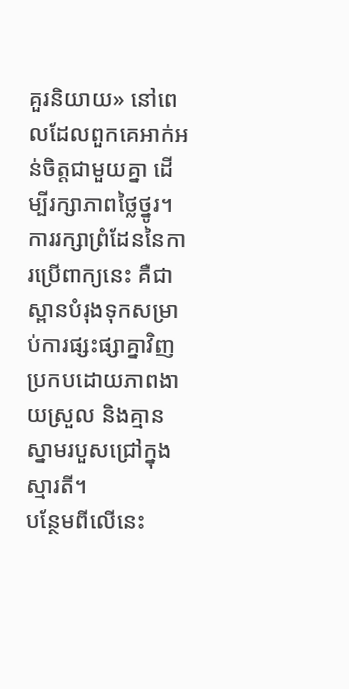គួរនិយាយ» នៅពេលដែលពួកគេអាក់អន់ចិត្តជាមួយគ្នា ដើម្បីរក្សាភាពថ្លៃថ្នូរ។ ការរក្សាព្រំដែននៃការប្រើពាក្យនេះ គឺជាស្ពានបំរុងទុកសម្រាប់ការផ្សះផ្សាគ្នាវិញប្រកបដោយភាពងាយស្រួល និងគ្មានស្នាមរបួសជ្រៅក្នុងស្មារតី។
បន្ថែមពីលើនេះ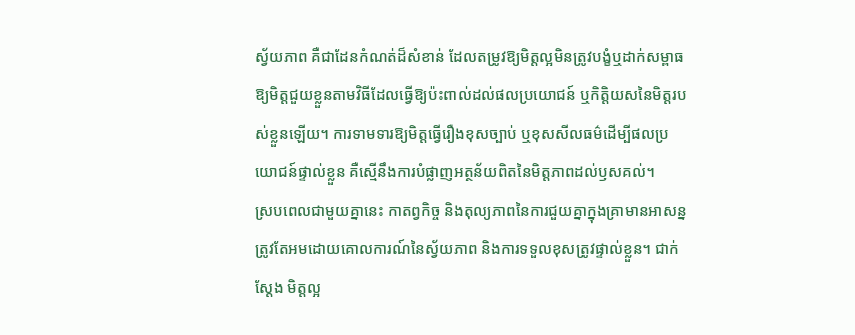ស្វ័យភាព គឺជាដែនកំណត់ដ៏សំខាន់ ដែលតម្រូវឱ្យមិត្តល្អមិនត្រូវបង្ខំឬដាក់សម្ពាធឱ្យមិត្តជួយខ្លួនតាមវិធីដែលធ្វើឱ្យប៉ះពាល់ដល់ផលប្រយោជន៍ ឬកិត្តិយសនៃមិត្តរបស់ខ្លួនឡើយ។ ការទាមទារឱ្យមិត្តធ្វើរឿងខុសច្បាប់ ឬខុសសីលធម៌ដើម្បីផលប្រយោជន៍ផ្ទាល់ខ្លួន គឺស្មើនឹងការបំផ្លាញអត្ថន័យពិតនៃមិត្តភាពដល់ឫសគល់។
ស្របពេលជាមួយគ្នានេះ កាតព្វកិច្ច និងតុល្យភាពនៃការជួយគ្នាក្នុងគ្រាមានអាសន្ន ត្រូវតែអមដោយគោលការណ៍នៃស្វ័យភាព និងការទទួលខុសត្រូវផ្ទាល់ខ្លួន។ ជាក់ស្តែង មិត្តល្អ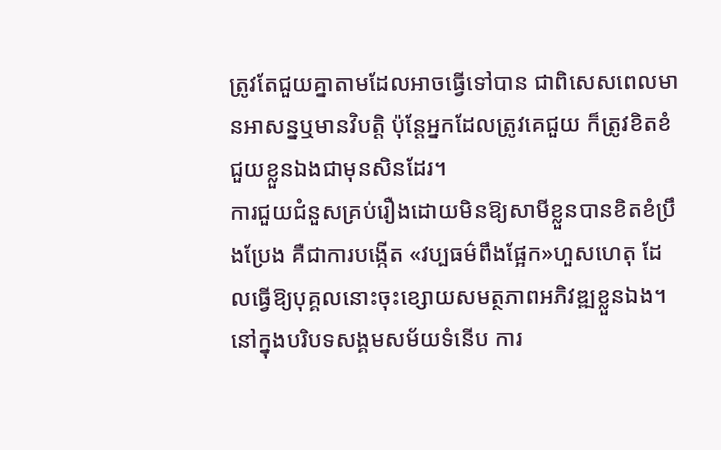ត្រូវតែជួយគ្នាតាមដែលអាចធ្វើទៅបាន ជាពិសេសពេលមានអាសន្នឬមានវិបត្តិ ប៉ុន្តែអ្នកដែលត្រូវគេជួយ ក៏ត្រូវខិតខំជួយខ្លួនឯងជាមុនសិនដែរ។
ការជួយជំនួសគ្រប់រឿងដោយមិនឱ្យសាមីខ្លួនបានខិតខំប្រឹងប្រែង គឺជាការបង្កើត «វប្បធម៌ពឹងផ្អែក»ហួសហេតុ ដែលធ្វើឱ្យបុគ្គលនោះចុះខ្សោយសមត្ថភាពអភិវឌ្ឍខ្លួនឯង។ នៅក្នុងបរិបទសង្គមសម័យទំនើប ការ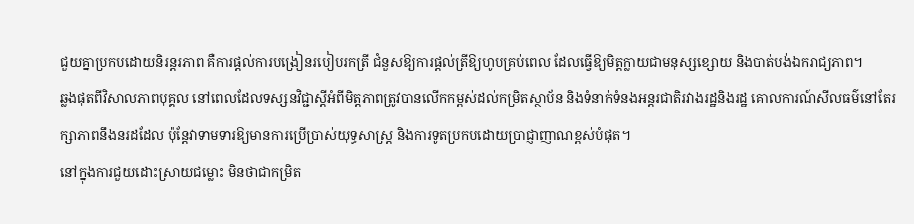ជួយគ្នាប្រកបដោយនិរន្តរភាព គឺការផ្ដល់ការបង្រៀនរបៀបរកត្រី ជំនួសឱ្យការផ្ដល់ត្រីឱ្យហូបគ្រប់ពេល ដែលធ្វើឱ្យមិត្តក្លាយជាមនុស្សខ្សោយ និងបាត់បង់ឯករាជ្យភាព។
ឆ្លងផុតពីវិសាលភាពបុគ្គល នៅពេលដែលទស្សនវិជ្ជាស្ដីអំពីមិត្តភាពត្រូវបានលើកកម្ពស់ដល់កម្រិតស្ថាប័ន និងទំនាក់ទំនងអន្តរជាតិរវាងរដ្ឋនិងរដ្ឋ គោលការណ៍សីលធម៌នៅតែរក្សាភាពនឹងនរដដែល ប៉ុន្តែវាទាមទារឱ្យមានការប្រើប្រាស់យុទ្ធសាស្ត្រ និងការទូតប្រកបដោយប្រាជ្ញាញាណខ្ពស់បំផុត។
នៅក្នុងការជួយដោះស្រាយជម្លោះ មិនថាជាកម្រិត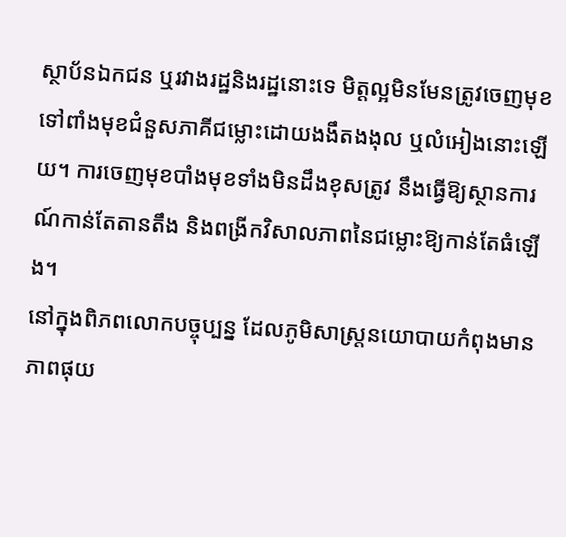ស្ថាប័នឯកជន ឬរវាងរដ្ឋនិងរដ្ឋនោះទេ មិត្តល្អមិនមែនត្រូវចេញមុខទៅពាំងមុខជំនួសភាគីជម្លោះដោយងងឹតងងុល ឬលំអៀងនោះឡើយ។ ការចេញមុខបាំងមុខទាំងមិនដឹងខុសត្រូវ នឹងធ្វើឱ្យស្ថានការណ៍កាន់តែតានតឹង និងពង្រីកវិសាលភាពនៃជម្លោះឱ្យកាន់តែធំឡើង។
នៅក្នុងពិភពលោកបច្ចុប្បន្ន ដែលភូមិសាស្ត្រនយោបាយកំពុងមានភាពផុយ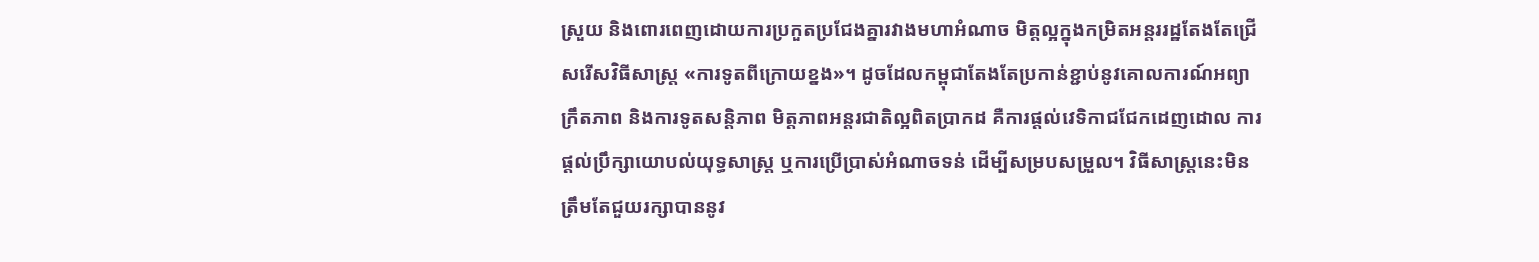ស្រួយ និងពោរពេញដោយការប្រកួតប្រជែងគ្នារវាងមហាអំណាច មិត្តល្អក្នុងកម្រិតអន្តររដ្ឋតែងតែជ្រើសរើសវិធីសាស្ត្រ «ការទូតពីក្រោយខ្នង»។ ដូចដែលកម្ពុជាតែងតែប្រកាន់ខ្ជាប់នូវគោលការណ៍អព្យាក្រឹតភាព និងការទូតសន្តិភាព មិត្តភាពអន្តរជាតិល្អពិតប្រាកដ គឺការផ្ដល់វេទិកាជជែកដេញដោល ការផ្ដល់ប្រឹក្សាយោបល់យុទ្ធសាស្ត្រ ឬការប្រើប្រាស់អំណាចទន់ ដើម្បីសម្របសម្រួល។ វិធីសាស្ត្រនេះមិនត្រឹមតែជួយរក្សាបាននូវ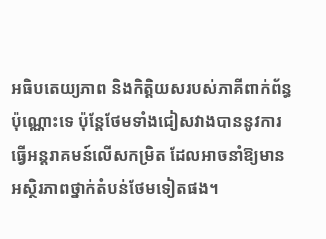អធិបតេយ្យភាព និងកិត្តិយសរបស់ភាគីពាក់ព័ន្ធប៉ុណ្ណោះទេ ប៉ុន្តែថែមទាំងជៀសវាងបាននូវការធ្វើអន្តរាគមន៍លើសកម្រិត ដែលអាចនាំឱ្យមានអស្ថិរភាពថ្នាក់តំបន់ថែមទៀតផង។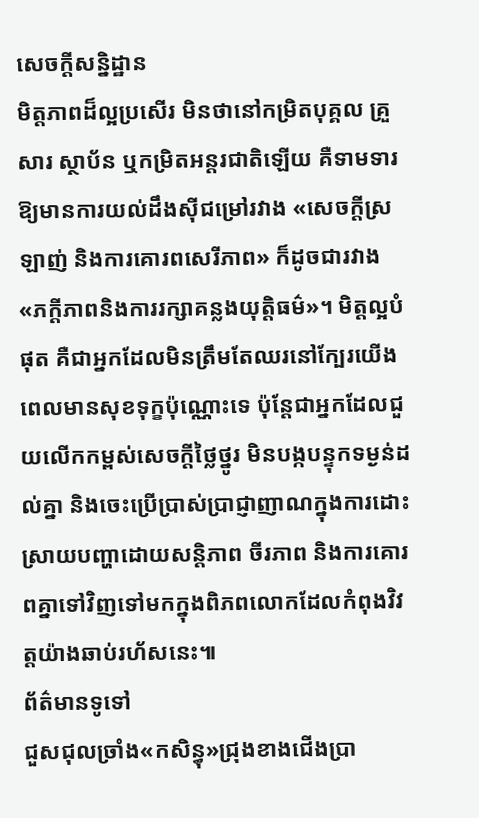សេចក្តីសន្និដ្ឋាន
មិត្តភាពដ៏ល្អប្រសើរ មិនថានៅកម្រិតបុគ្គល គ្រួសារ ស្ថាប័ន ឬកម្រិតអន្តរជាតិឡើយ គឺទាមទារឱ្យមានការយល់ដឹងស៊ីជម្រៅរវាង «សេចក្តីស្រឡាញ់ និងការគោរពសេរីភាព» ក៏ដូចជារវាង «ភក្ដីភាពនិងការរក្សាគន្លងយុត្តិធម៌»។ មិត្តល្អបំផុត គឺជាអ្នកដែលមិនត្រឹមតែឈរនៅក្បែរយើងពេលមានសុខទុក្ខប៉ុណ្ណោះទេ ប៉ុន្តែជាអ្នកដែលជួយលើកកម្ពស់សេចក្ដីថ្លៃថ្នូរ មិនបង្កបន្ទុកទម្ងន់ដល់គ្នា និងចេះប្រើប្រាស់ប្រាជ្ញាញាណក្នុងការដោះស្រាយបញ្ហាដោយសន្តិភាព ចីរភាព និងការគោរពគ្នាទៅវិញទៅមកក្នុងពិភពលោកដែលកំពុងវិវត្តយ៉ាងឆាប់រហ័សនេះ៕
ព័ត៌មានទូទៅ
ជួសជុលច្រាំង«កសិន្ធុ»ជ្រុងខាងជើងប្រា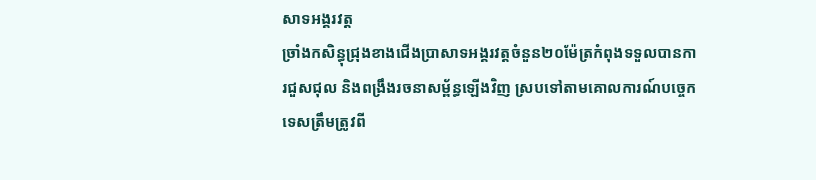សាទអង្គរវត្ត
ច្រាំងកសិន្ធុជ្រុងខាងជើងប្រាសាទអង្គរវត្តចំនួន២០ម៉ែត្រកំពុងទទួលបានការជួសជុល និងពង្រឹងរចនាសម្ព័ន្ធឡើងវិញ ស្របទៅតាមគោលការណ៍បច្ចេកទេសត្រឹមត្រូវពី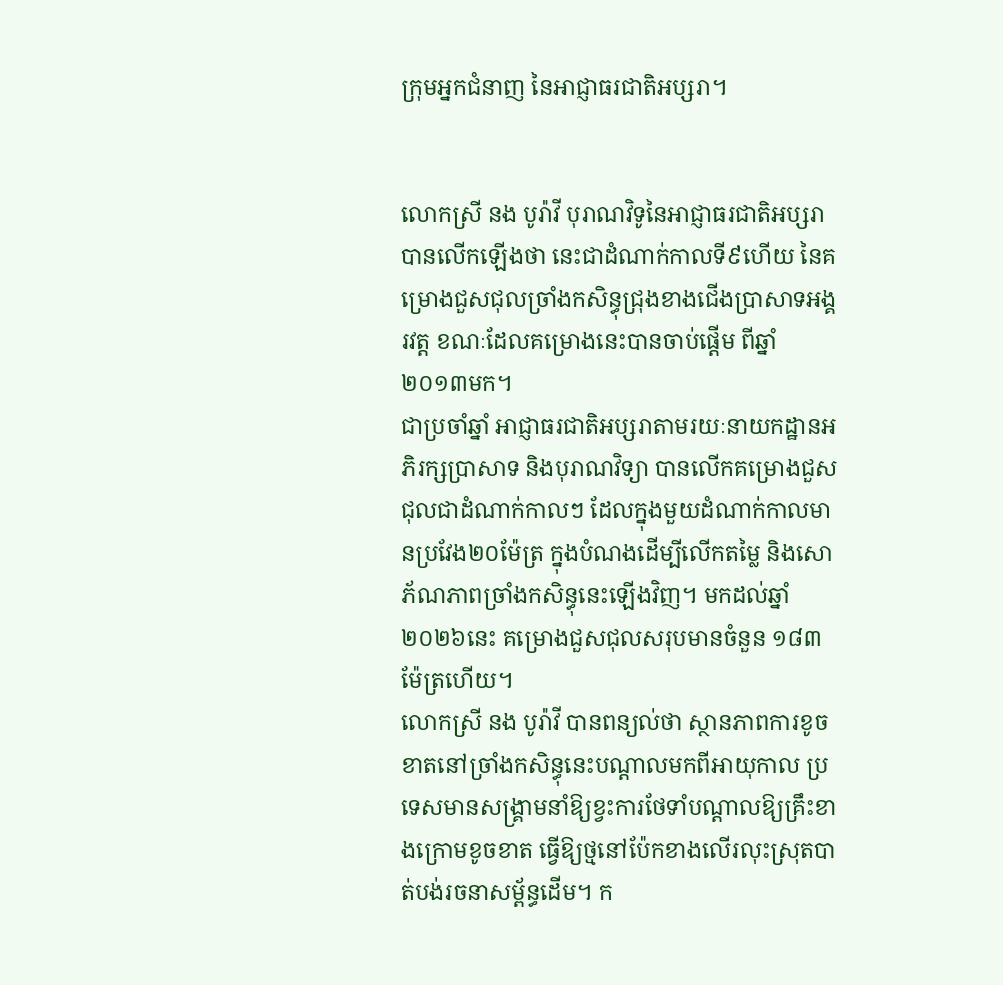ក្រុមអ្នកជំនាញ នៃអាជ្ញាធរជាតិអប្សរា។


លោកស្រី នង បូរ៉ាវី បុរាណវិទូនៃអាជ្ញាធរជាតិអប្សរាបានលើកឡើងថា នេះជាដំណាក់កាលទី៩ហើយ នៃគម្រោងជួសជុលច្រាំងកសិន្ធុជ្រុងខាងជើងប្រាសាទអង្គរវត្ត ខណៈដែលគម្រោងនេះបានចាប់ផ្តើម ពីឆ្នាំ២០១៣មក។
ជាប្រចាំឆ្នាំ អាជ្ញាធរជាតិអប្សរាតាមរយៈនាយកដ្ឋានអភិរក្សប្រាសាទ និងបុរាណវិទ្យា បានលើកគម្រោងជួសជុលជាដំណាក់កាលៗ ដែលក្នុងមួយដំណាក់កាលមានប្រវែង២០ម៉ែត្រ ក្នុងបំណងដើម្បីលើកតម្លៃ និងសោភ័ណភាពច្រាំងកសិន្ធុនេះឡើងវិញ។ មកដល់ឆ្នាំ២០២៦នេះ គម្រោងជួសជុលសរុបមានចំនួន ១៨៣ម៉ែត្រហើយ។
លោកស្រី នង បូរ៉ាវី បានពន្យល់ថា ស្ថានភាពការខូចខាតនៅច្រាំងកសិន្ធុនេះបណ្តាលមកពីអាយុកាល ប្រទេសមានសង្រ្គាមនាំឱ្យខ្វះការថែទាំបណ្តាលឱ្យគ្រឹះខាងក្រោមខូចខាត ធ្វើឱ្យថ្មនៅប៉ែកខាងលើរលុះស្រុតបាត់បង់រចនាសម្ព័ន្ធដើម។ ក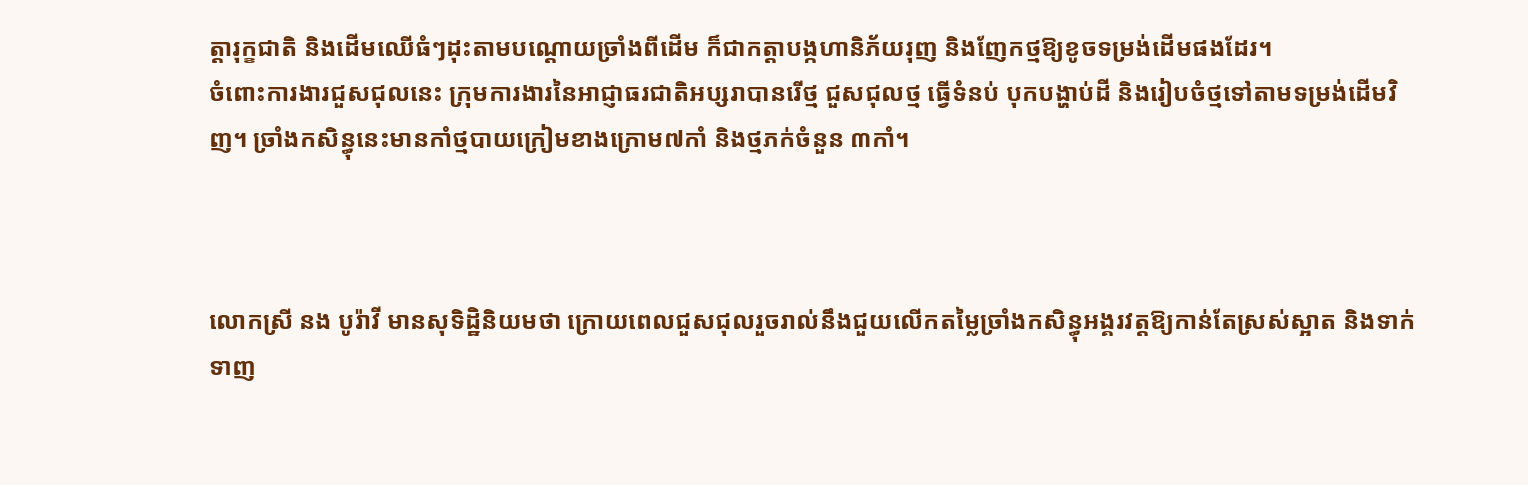ត្តារុក្ខជាតិ និងដើមឈើធំៗដុះតាមបណ្តោយច្រាំងពីដើម ក៏ជាកត្តាបង្កហានិភ័យរុញ និងញែកថ្មឱ្យខូចទម្រង់ដើមផងដែរ។
ចំពោះការងារជួសជុលនេះ ក្រុមការងារនៃអាជ្ញាធរជាតិអប្សរាបានរើថ្ម ជួសជុលថ្ម ធ្វើទំនប់ បុកបង្ហាប់ដី និងរៀបចំថ្មទៅតាមទម្រង់ដើមវិញ។ ច្រាំងកសិន្ធុនេះមានកាំថ្មបាយក្រៀមខាងក្រោម៧កាំ និងថ្មភក់ចំនួន ៣កាំ។



លោកស្រី នង បូរ៉ាវី មានសុទិដ្ឋិនិយមថា ក្រោយពេលជួសជុលរួចរាល់នឹងជួយលើកតម្លៃច្រាំងកសិន្ធុអង្គរវត្តឱ្យកាន់តែស្រស់ស្អាត និងទាក់ទាញ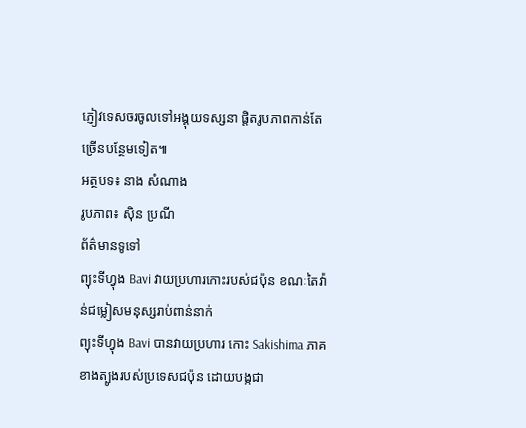ភ្ញៀវទេសចរចូលទៅអង្គុយទស្សនា ផ្តិតរូបភាពកាន់តែច្រើនបន្ថែមទៀត៕
អត្ថបទ៖ នាង សំណាង
រូបភាព៖ ស៊ិន ប្រណី
ព័ត៌មានទូទៅ
ព្យុះទីហ្វុង Bavi វាយប្រហារកោះរបស់ជប៉ុន ខណៈតៃវ៉ាន់ជម្លៀសមនុស្សរាប់ពាន់នាក់
ព្យុះទីហ្វុង Bavi បានវាយប្រហារ កោះ Sakishima ភាគខាងត្បូងរបស់ប្រទេសជប៉ុន ដោយបង្កជា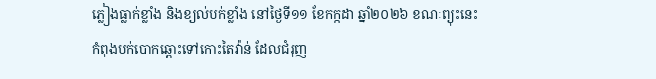ភ្លៀងធ្លាក់ខ្លាំង និងខ្យល់បក់ខ្លាំង នៅថ្ងៃទី១១ ខែកក្កដា ឆ្នាំ២០២៦ ខណៈព្យុះនេះកំពុងបក់បោកឆ្ពោះទៅកោះតៃវ៉ាន់ ដែលជំរុញ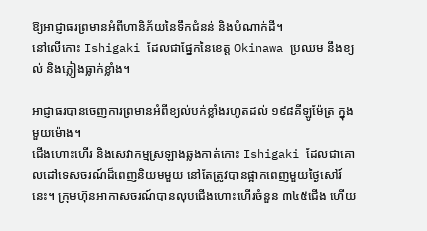ឱ្យអាជ្ញាធរព្រមានអំពីហានិភ័យនៃទឹកជំនន់ និងបំណាក់ដី។
នៅលើកោះ Ishigaki ដែលជាផ្នែកនៃខេត្ត Okinawa ប្រឈម នឹងខ្យល់ និងភ្លៀងធ្លាក់ខ្លាំង។

អាជ្ញាធរបានចេញការព្រមានអំពីខ្យល់បក់ខ្លាំងរហូតដល់ ១៩៨គីឡូម៉ែត្រ ក្នុងមួយម៉ោង។
ជើងហោះហើរ និងសេវាកម្មស្រឡាងឆ្លងកាត់កោះ Ishigaki ដែលជាគោលដៅទេសចរណ៍ដ៏ពេញនិយមមួយ នៅតែត្រូវបានផ្អាកពេញមួយថ្ងៃសៅរ៍នេះ។ ក្រុមហ៊ុនអាកាសចរណ៍បានលុបជើងហោះហើរចំនួន ៣៤៥ជើង ហើយ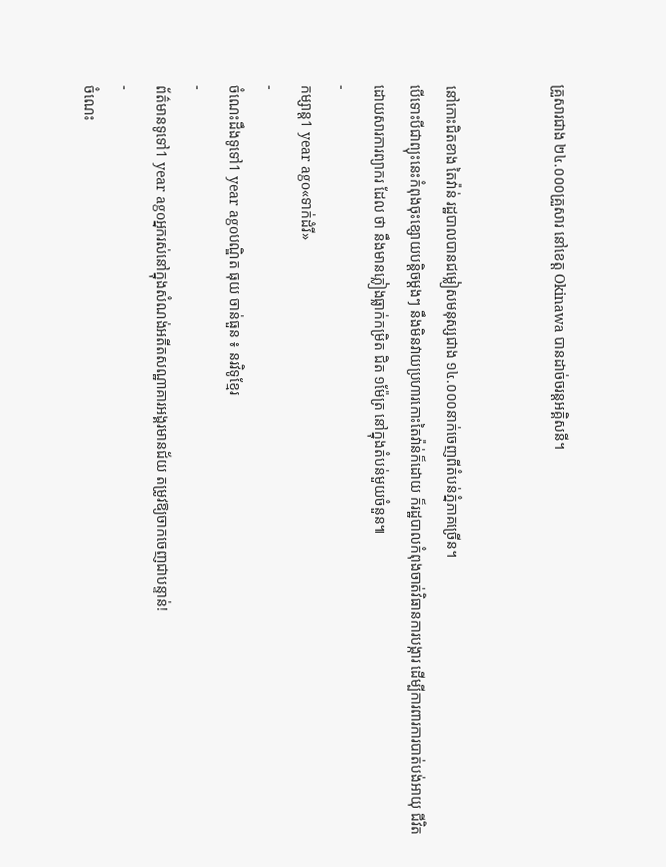គ្រួសារជាង ២៤.០០០គ្រួសារ នៅខេត្ត Okinawa បានដាច់ចរន្តអគ្គិសនី។


នៅកោះជិតខាង តៃវ៉ាន់ រដ្ឋបាលបានជម្លៀសមនុស្សជាង ១៤.០០០នាក់ចេញពីតំបន់ភ្នំភាគច្រើន។
បើទោះបីជាព្យុះនេះកំពុងចុះខ្សោយបន្តិចម្តងៗ នឹងមិនវាយប្រហារកោះតៃវ៉ាន់ក៏ដោយ ក៏រដ្ឋបាលកំពុងចាត់វិធានការបង្ការ ដើម្បីការពារការបាត់បង់អាយុ ជីវិត ដោយសារការព្យាករ ដែល ថា នឹងមានភ្លៀងធ្លាក់កម្រិត ជិត ១ម៉ែត្រ នៅក្នុងតំបន់មួយចំនួន៕
-
កម្សាន្ត1 year ago«ទាក់ដំរី»
-
ចំណេះដឹងទូទៅ1 year agoបណ្ឌិត ធុយ ចាន់ធួន ៖ នរវិទូខ្មែរ
-
ព័ត៌មានទូទៅ1 year agoអ្នករស់នៅក្នុងសំណង់អតីតសណ្ឋាគារអង្គរមានជ័យ តម្រូវឱ្យចាកចេញជាបន្ទាន់!
-
ចំណេះ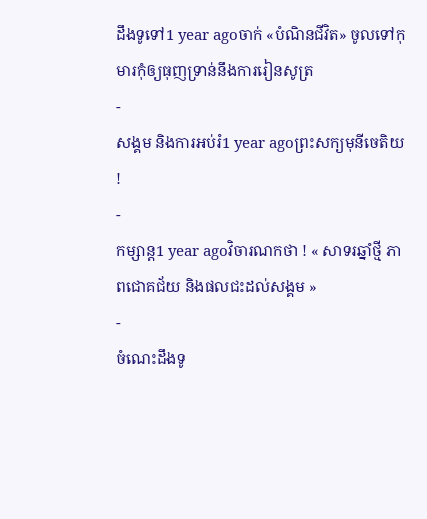ដឹងទូទៅ1 year agoចាក់ «បំណិនជីវិត» ចូលទៅកុមារកុំឲ្យធុញទ្រាន់នឹងការរៀនសូត្រ
-
សង្គម និងការអប់រំ1 year agoព្រះសក្យមុនីចេតិយ !
-
កម្សាន្ត1 year agoវិចារណកថា ! « សាទរឆ្នាំថ្មី ភាពជោគជ័យ និងផលជះដល់សង្គម »
-
ចំណេះដឹងទូ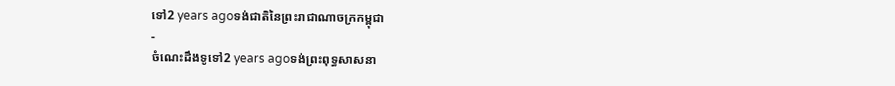ទៅ2 years agoទង់ជាតិនៃព្រះរាជាណាចក្រកម្ពុជា
-
ចំណេះដឹងទូទៅ2 years agoទង់ព្រះពុទ្ធសាសនា